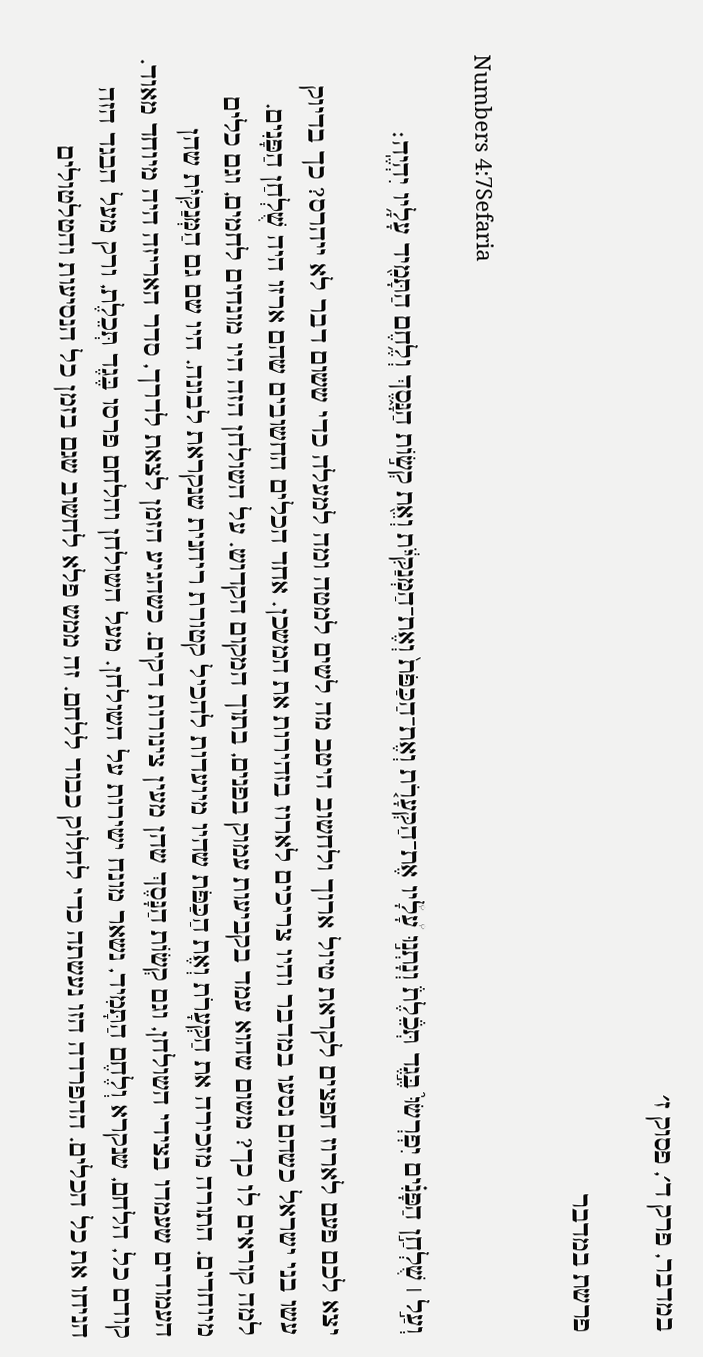במדבר, פרק ד׳, פסוק ז׳

פרשת במדבר

Numbers 4:7Sefaria

וְעַ֣ל ׀ שֻׁלְחַ֣ן הַפָּנִ֗ים יִפְרְשׂוּ֮ בֶּ֣גֶד תְּכֵ֒לֶת֒ וְנָתְנ֣וּ עָ֠לָ֠יו אֶת־הַקְּעָרֹ֤ת וְאֶת־הַכַּפֹּת֙ וְאֶת־הַמְּנַקִּיֹּ֔ת וְאֵ֖ת קְשׂ֣וֹת הַנָּ֑סֶךְ וְלֶ֥חֶם הַתָּמִ֖יד עָלָ֥יו יִהְיֶֽה׃

יצא לכם פעם לארוז חפצים לקראת טיול ארוך ולחשוב היטב מה לשים למטה ומה למעלה כדי ששום דבר לא ייהרס? כך בדיוק עשו בני ישראל כשהם נסעו במדבר והיו צריכים לארוז בזהירות את המשכן. אחד הכלים החשובים שהם ארזו היה שֻׁלְחַן הַפָּנִים. למה קוראים לו כך? משום שהוא עמד בקביעות עמוק בפנים, בתוך המקום הקדוש. על השולחן הזה היו מונחים לחמים, וגם כלים מיוחדים. התורה מזכירה את הַקְּעָרֹת וְאֶת הַכַּפֹּת שהיו מיועדות להכיל קטורת ריחנית שנקראת לבונה. היו שם גם הַמְּנַקִּיֹּת שהן העמודים שעמדו בצידי השולחן, וגם קְשׂוֹת הַנָּסֶךְ שהן מעין צינורות דקים. כשהגיע הזמן לצאת לדרך, סדר האריזה היה מיוחד מאוד. קודם כל, הלחם, שנקרא וְלֶחֶם הַתָּמִיד, נשאר מונח ישירות על השולחן. מעל השולחן והלחם פרסו בֶּגֶד תְּכֵלֶת, ורק מעל הבגד הזה הניחו את כל הכלים. ההפרדה הזו נעשתה כדי לחלוק כבוד ללחם. זה ממש פלא לחשוב שגם בזמן כל הנסיעות והטלטולים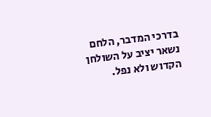בדרכי המדבר, הלחם נשאר יציב על השולחן הקדוש ולא נפל.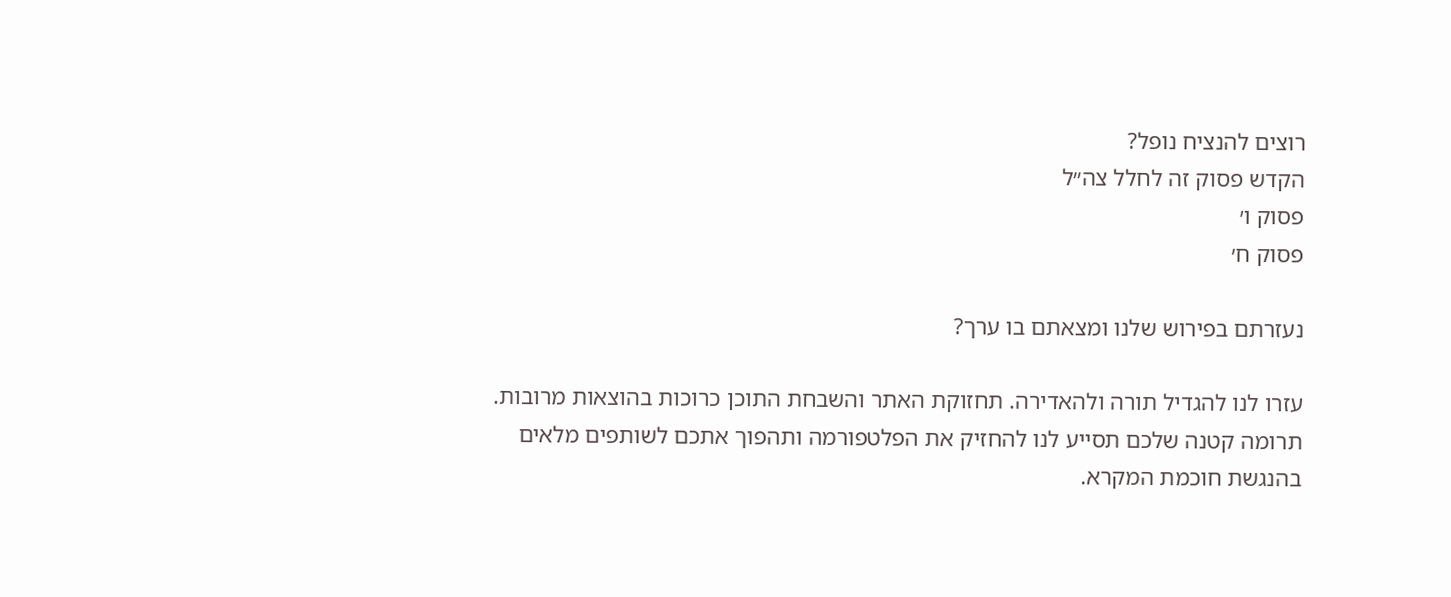רוצים להנציח נופל?
הקדש פסוק זה לחלל צה״ל
פסוק ו׳
פסוק ח׳

נעזרתם בפירוש שלנו ומצאתם בו ערך?

עזרו לנו להגדיל תורה ולהאדירה. תחזוקת האתר והשבחת התוכן כרוכות בהוצאות מרובות. תרומה קטנה שלכם תסייע לנו להחזיק את הפלטפורמה ותהפוך אתכם לשותפים מלאים בהנגשת חוכמת המקרא.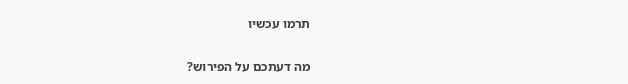תרמו עכשיו

מה דעתכם על הפירוש?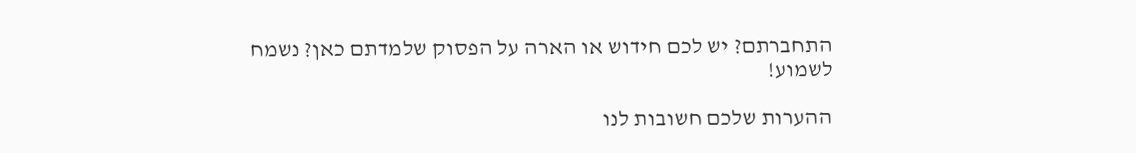התחברתם? יש לכם חידוש או הארה על הפסוק שלמדתם כאן? נשמח לשמוע!

ההערות שלכם חשובות לנו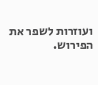ועוזרות לשפר את הפירוש.